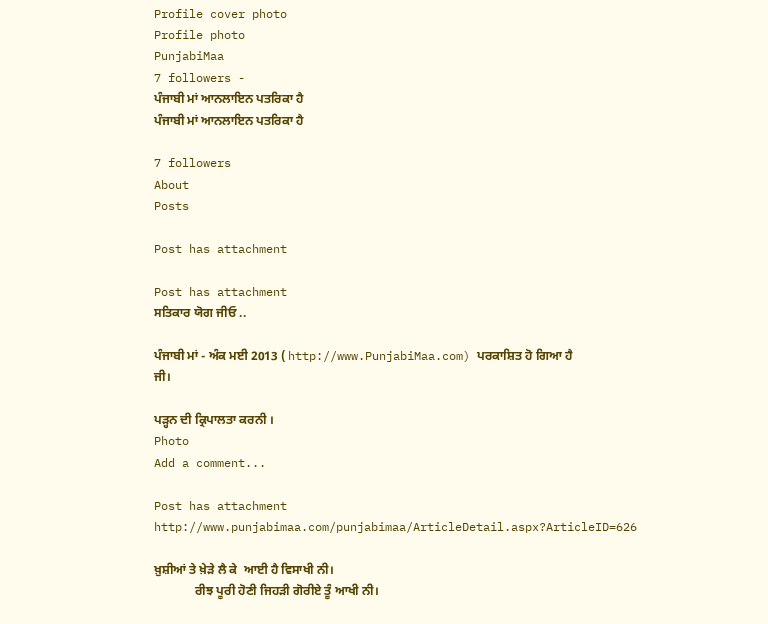Profile cover photo
Profile photo
PunjabiMaa
7 followers -
ਪੰਜਾਬੀ ਮਾਂ ਆਨਲਾਇਨ ਪਤਰਿਕਾ ਹੈ
ਪੰਜਾਬੀ ਮਾਂ ਆਨਲਾਇਨ ਪਤਰਿਕਾ ਹੈ

7 followers
About
Posts

Post has attachment

Post has attachment
ਸਤਿਕਾਰ ਯੋਗ ਜੀਓ ..

ਪੰਜਾਬੀ ਮਾਂ - ਅੰਕ ਮਈ 2013 ( http://www.PunjabiMaa.com) ਪਰਕਾਸ਼ਿਤ ਹੋ ਗਿਆ ਹੈ ਜੀ।

ਪੜ੍ਹਨ ਦੀ ਕ੍ਰਿਪਾਲਤਾ ਕਰਨੀ ।
Photo
Add a comment...

Post has attachment
http://www.punjabimaa.com/punjabimaa/ArticleDetail.aspx?ArticleID=626

ਖ਼ੁਸ਼ੀਆਂ ਤੇ ਖ਼ੇੜੇ ਲੈ ਕੇ  ਆਈ ਹੈ ਵਿਸਾਖੀ ਨੀ।
             ਰੀਝ ਪੂਰੀ ਹੋਣੀ ਜਿਹੜੀ ਗੋਰੀਏ ਤੂੰ ਆਖੀ ਨੀ।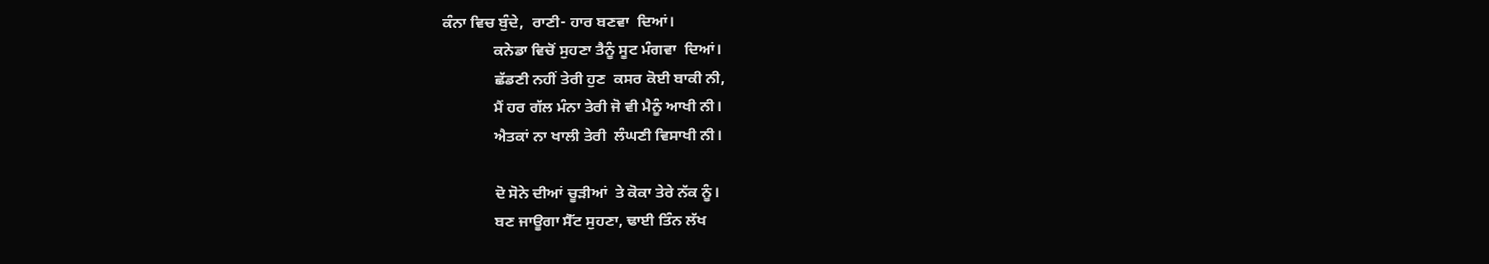ਕੰਨਾ ਵਿਚ ਬੁੰਦੇ,  ਰਾਣੀ- ਹਾਰ ਬਣਵਾ  ਦਿਆਂ।
             ਕਨੇਡਾ ਵਿਚੋਂ ਸੁਹਣਾ ਤੈਨੂੰ ਸੂਟ ਮੰਗਵਾ  ਦਿਆਂ।
             ਛੱਡਣੀ ਨਹੀਂ ਤੇਰੀ ਹੁਣ  ਕਸਰ ਕੋਈ ਬਾਕੀ ਨੀ,
             ਮੈਂ ਹਰ ਗੱਲ ਮੰਨਾ ਤੇਰੀ ਜੋ ਵੀ ਮੈਨੂੰ ਆਖੀ ਨੀ।
             ਐਤਕਾਂ ਨਾ ਖਾਲੀ ਤੇਰੀ  ਲੰਘਣੀ ਵਿਸਾਖੀ ਨੀ।

             ਦੋ ਸੋਨੇ ਦੀਆਂ ਚੂੜੀਆਂ  ਤੇ ਕੋਕਾ ਤੇਰੇ ਨੱਕ ਨੂੰ।
             ਬਣ ਜਾਊਗਾ ਸੈੱਟ ਸੁਹਣਾ, ਢਾਈ ਤਿੰਨ ਲੱਖ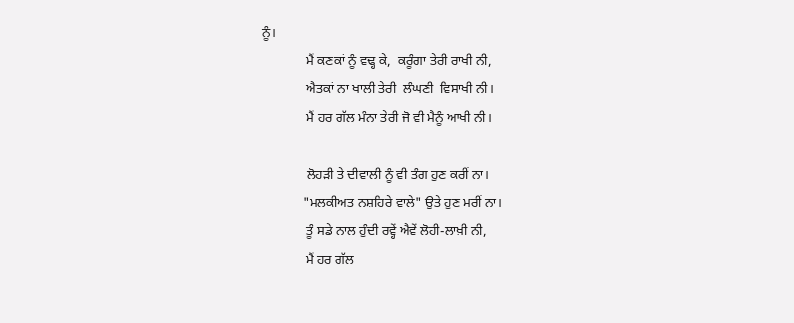ਨੂੰ।
             ਮੈਂ ਕਣਕਾਂ ਨੂੰ ਵਢ੍ਹ ਕੇ,  ਕਰੂੰਗਾ ਤੇਰੀ ਰਾਖੀ ਨੀ,
             ਐਤਕਾਂ ਨਾ ਖਾਲੀ ਤੇਰੀ  ਲੰਘਣੀ  ਵਿਸਾਖੀ ਨੀ।
             ਮੈਂ ਹਰ ਗੱਲ ਮੰਨਾ ਤੇਰੀ ਜੋ ਵੀ ਮੈਨੂੰ ਆਖੀ ਨੀ।

             ਲੋਹੜੀ ਤੇ ਦੀਵਾਲੀ ਨੂੰ ਵੀ ਤੰਗ ਹੁਣ ਕਰੀਂ ਨਾ।
            "ਮਲਕੀਅਤ ਨਸ਼ਹਿਰੇ ਵਾਲੇ" ਉਤੇ ਹੁਣ ਮਰੀਂ ਨਾ।
             ਤੂੰ ਸਡੇ ਨਾਲ ਹੁੰਦੀ ਰਵ੍ਹੇਂ ਐਵੇਂ ਲੋਹੀ-ਲਾਖ਼ੀ ਨੀ,
             ਮੈਂ ਹਰ ਗੱਲ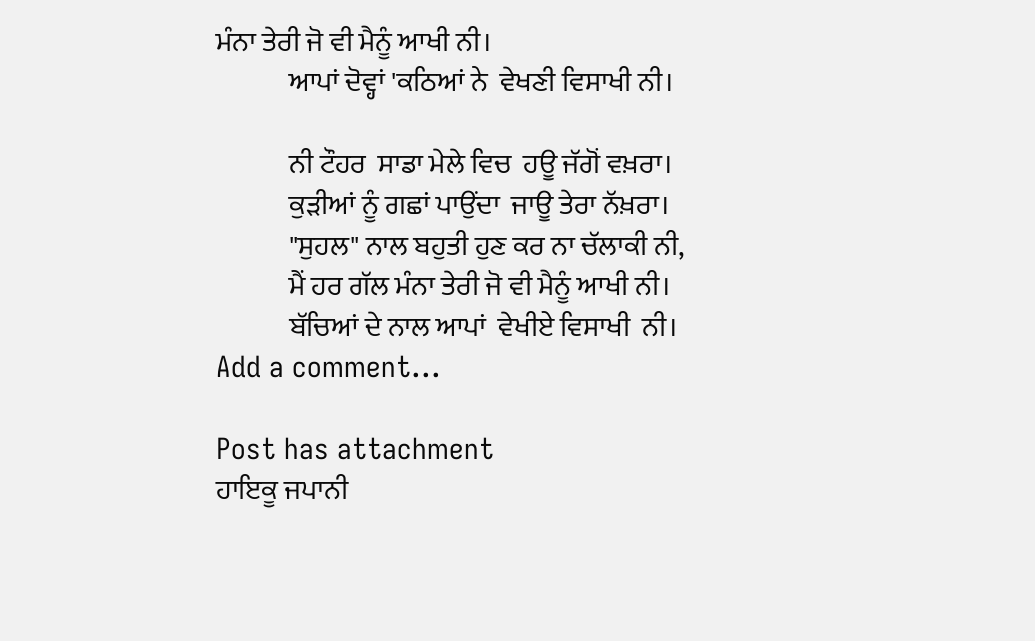ਮੰਨਾ ਤੇਰੀ ਜੋ ਵੀ ਮੈਨੂੰ ਆਖੀ ਨੀ।
             ਆਪਾਂ ਦੋਵ੍ਹਾਂ 'ਕਠਿਆਂ ਨੇ  ਵੇਖਣੀ ਵਿਸਾਖੀ ਨੀ।

             ਨੀ ਟੌਹਰ  ਸਾਡਾ ਮੇਲੇ ਵਿਚ  ਹਊ ਜੱਗੋਂ ਵਖ਼ਰਾ।
             ਕੁੜੀਆਂ ਨੂੰ ਗਛਾਂ ਪਾਉਂਦਾ  ਜਾਊ ਤੇਰਾ ਨੱਖ਼ਰਾ।
             "ਸੁਹਲ" ਨਾਲ ਬਹੁਤੀ ਹੁਣ ਕਰ ਨਾ ਚੱਲਾਕੀ ਨੀ,
             ਮੈਂ ਹਰ ਗੱਲ ਮੰਨਾ ਤੇਰੀ ਜੋ ਵੀ ਮੈਨੂੰ ਆਖੀ ਨੀ।
             ਬੱਚਿਆਂ ਦੇ ਨਾਲ ਆਪਾਂ  ਵੇਖੀਏ ਵਿਸਾਖੀ  ਨੀ।
Add a comment...

Post has attachment
ਹਾਇਕੂ ਜਪਾਨੀ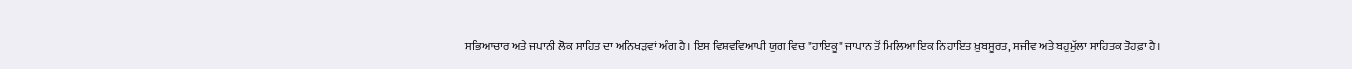ਸਭਿਆਚਾਰ ਅਤੇ ਜਪਾਨੀ ਲੋਕ ਸਾਹਿਤ ਦਾ ਅਨਿਖੜਵਾਂ ਅੰਗ ਹੈ। ਇਸ ਵਿਸ਼ਵਵਿਆਪੀ ਯੁਗ ਵਿਚ "ਹਾਇਕੂ" ਜਾਪਾਨ ਤੋਂ ਮਿਲਿਆ ਇਕ ਨਿਹਾਇਤ ਖ਼ੁਬਸੂਰਤ, ਸਜੀਵ ਅਤੇ ਬਹੁਮੁੱਲਾ ਸਾਹਿਤਕ ਤੋਹਫ਼ਾ ਹੈ।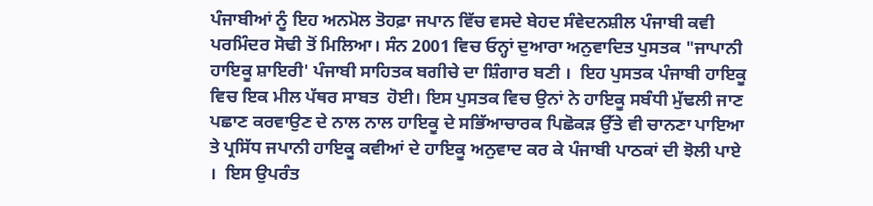ਪੰਜਾਬੀਆਂ ਨੂੰ ਇਹ ਅਨਮੋਲ ਤੋਹਫ਼ਾ ਜਪਾਨ ਵਿੱਚ ਵਸਦੇ ਬੇਹਦ ਸੰਵੇਦਨਸ਼ੀਲ ਪੰਜਾਬੀ ਕਵੀ ਪਰਮਿੰਦਰ ਸੋਢੀ ਤੋਂ ਮਿਲਿਆ। ਸੰਨ 2001 ਵਿਚ ਓਨ੍ਹਾਂ ਦੁਆਰਾ ਅਨੁਵਾਦਿਤ ਪੁਸਤਕ "ਜਾਪਾਨੀ ਹਾਇਕੂ ਸ਼ਾਇਰੀ' ਪੰਜਾਬੀ ਸਾਹਿਤਕ ਬਗੀਚੇ ਦਾ ਸ਼ਿੰਗਾਰ ਬਣੀ ।  ਇਹ ਪੁਸਤਕ ਪੰਜਾਬੀ ਹਾਇਕੂ ਵਿਚ ਇਕ ਮੀਲ ਪੱਥਰ ਸਾਬਤ  ਹੋਈ। ਇਸ ਪੁਸਤਕ ਵਿਚ ਉਨਾਂ ਨੇ ਹਾਇਕੂ ਸਬੰਧੀ ਮੁੱਢਲੀ ਜਾਣ ਪਛਾਣ ਕਰਵਾਉਣ ਦੇ ਨਾਲ ਨਾਲ ਹਾਇਕੂ ਦੇ ਸਭਿੱਆਚਾਰਕ ਪਿਛੋਕੜ ਉੱਤੇ ਵੀ ਚਾਨਣਾ ਪਾਇਆ ਤੇ ਪ੍ਰਸਿੱਧ ਜਪਾਨੀ ਹਾਇਕੂ ਕਵੀਆਂ ਦੇ ਹਾਇਕੂ ਅਨੁਵਾਦ ਕਰ ਕੇ ਪੰਜਾਬੀ ਪਾਠਕਾਂ ਦੀ ਝੋਲੀ ਪਾਏ ।  ਇਸ ਉਪਰੰਤ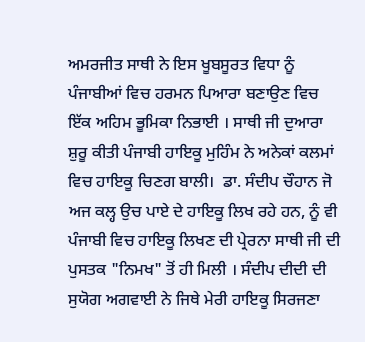ਅਮਰਜੀਤ ਸਾਥੀ ਨੇ ਇਸ ਖੂਬਸੂਰਤ ਵਿਧਾ ਨੂੰ ਪੰਜਾਬੀਆਂ ਵਿਚ ਹਰਮਨ ਪਿਆਰਾ ਬਣਾਉਣ ਵਿਚ ਇੱਕ ਅਹਿਮ ਭੂਮਿਕਾ ਨਿਭਾਈ । ਸਾਥੀ ਜੀ ਦੁਆਰਾ ਸ਼ੁਰੂ ਕੀਤੀ ਪੰਜਾਬੀ ਹਾਇਕੂ ਮੁਹਿੰਮ ਨੇ ਅਨੇਕਾਂ ਕਲਮਾਂ ਵਿਚ ਹਾਇਕੂ ਚਿਣਗ ਬਾਲੀ।  ਡਾ. ਸੰਦੀਪ ਚੌਹਾਨ ਜੋ ਅਜ ਕਲ੍ਹ ਉਚ ਪਾਏ ਦੇ ਹਾਇਕੂ ਲਿਖ ਰਹੇ ਹਨ, ਨੂੰ ਵੀ ਪੰਜਾਬੀ ਵਿਚ ਹਾਇਕੂ ਲਿਖਣ ਦੀ ਪ੍ਰੇਰਨਾ ਸਾਥੀ ਜੀ ਦੀ ਪੁਸਤਕ "ਨਿਮਖ" ਤੋਂ ਹੀ ਮਿਲੀ । ਸੰਦੀਪ ਦੀਦੀ ਦੀ ਸੁਯੋਗ ਅਗਵਾਈ ਨੇ ਜਿਥੇ ਮੇਰੀ ਹਾਇਕੂ ਸਿਰਜਣਾ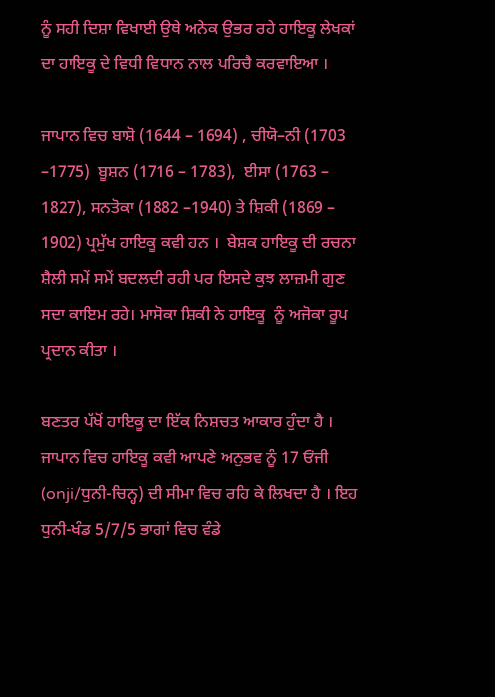ਨੂੰ ਸਹੀ ਦਿਸ਼ਾ ਵਿਖਾਈ ਉਥੇ ਅਨੇਕ ਉਭਰ ਰਹੇ ਹਾਇਕੂ ਲੇਖਕਾਂ ਦਾ ਹਾਇਕੂ ਦੇ ਵਿਧੀ ਵਿਧਾਨ ਨਾਲ ਪਰਿਚੈ ਕਰਵਾਇਆ ।

ਜਾਪਾਨ ਵਿਚ ਬਾਸ਼ੋ (1644 – 1694) , ਚੀਯੋ–ਨੀ (1703 –1775)  ਬੂਸ਼ਨ (1716 – 1783),  ਈਸਾ (1763 – 1827), ਸਨਤੋਕਾ (1882 –1940) ਤੇ ਸ਼ਿਕੀ (1869 – 1902) ਪ੍ਰਮੁੱਖ ਹਾਇਕੂ ਕਵੀ ਹਨ ।  ਬੇਸ਼ਕ ਹਾਇਕੂ ਦੀ ਰਚਨਾ ਸ਼ੈਲੀ ਸਮੇਂ ਸਮੇਂ ਬਦਲਦੀ ਰਹੀ ਪਰ ਇਸਦੇ ਕੁਝ ਲਾਜ਼ਮੀ ਗੁਣ ਸਦਾ ਕਾਇਮ ਰਹੇ। ਮਾਸੋਕਾ ਸ਼ਿਕੀ ਨੇ ਹਾਇਕੂ  ਨੂੰ ਅਜੋਕਾ ਰੂਪ ਪ੍ਰਦਾਨ ਕੀਤਾ ।

ਬਣਤਰ ਪੱਖੋਂ ਹਾਇਕੂ ਦਾ ਇੱਕ ਨਿਸ਼ਚਤ ਆਕਾਰ ਹੁੰਦਾ ਹੈ । ਜਾਪਾਨ ਵਿਚ ਹਾਇਕੂ ਕਵੀ ਆਪਣੇ ਅਨੁਭਵ ਨੂੰ 17 ਓਂਜੀ (onji/ਧੁਨੀ-ਚਿਨ੍ਹ) ਦੀ ਸੀਮਾ ਵਿਚ ਰਹਿ ਕੇ ਲਿਖਦਾ ਹੈ । ਇਹ ਧੁਨੀ-ਖੰਡ 5/7/5 ਭਾਗਾਂ ਵਿਚ ਵੰਡੇ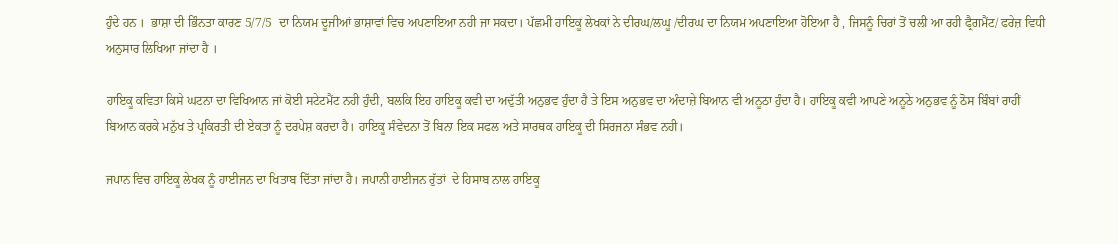ਹੁੰਦੇ ਹਨ ।  ਭਾਸ਼ਾ ਦੀ ਭਿੰਨਤਾ ਕਾਰਣ 5/7/5  ਦਾ ਨਿਯਮ ਦੂਜੀਆਂ ਭਾਸ਼ਾਵਾਂ ਵਿਚ ਅਪਣਾਇਆ ਨਹੀ ਜਾ ਸਕਦਾ। ਪੱਛਮੀ ਹਾਇਕੂ ਲੇਖਕਾਂ ਨੇ ਦੀਰਘ/ਲਘੂ /ਦੀਰਘ ਦਾ ਨਿਯਮ ਅਪਣਾਇਆ ਹੋਇਆ ਹੈ , ਜਿਸਨੂੰ ਚਿਰਾਂ ਤੋਂ ਚਲੀ ਆ ਰਹੀ ਫ੍ਰੈਗਮੈਂਟ/ ਫਰੇਜ਼ ਵਿਧੀ ਅਨੁਸਾਰ ਲਿਖਿਆ ਜਾਂਦਾ ਹੈ ।

ਹਾਇਕੂ ਕਵਿਤਾ ਕਿਸੇ ਘਟਨਾ ਦਾ ਵਿਖਿਆਨ ਜਾਂ ਕੋਈ ਸਟੇਟਮੈਂਟ ਨਹੀ ਹੁੰਦੀ, ਬਲਕਿ ਇਹ ਹਾਇਕੂ ਕਵੀ ਦਾ ਅਦੁੱਤੀ ਅਨੁਭਵ ਹੁੰਦਾ ਹੈ ਤੇ ਇਸ ਅਨੁਭਵ ਦਾ ਅੰਦਾਜ਼ੇ ਬਿਆਨ ਵੀ ਅਨੂਠਾ ਹੁੰਦਾ ਹੈ। ਹਾਇਕੂ ਕਵੀ ਆਪਣੇ ਅਨੂਠੇ ਅਨੁਭਵ ਨੂੰ ਠੋਸ ਬਿੰਬਾਂ ਰਾਹੀਂ ਬਿਆਨ ਕਰਕੇ ਮਨੁੱਖ ਤੇ ਪ੍ਰਕਿਰਤੀ ਦੀ ਏਕਤਾ ਨੂੰ ਦਰਪੇਸ਼ ਕਰਦਾ ਹੈ। ਹਾਇਕੂ ਸੰਵੇਦਨਾ ਤੋਂ ਬਿਨਾ ਇਕ ਸਫਲ ਅਤੇ ਸਾਰਥਕ ਹਾਇਕੂ ਦੀ ਸਿਰਜਨਾ ਸੰਭਵ ਨਹੀ।

ਜਪਾਨ ਵਿਚ ਹਾਇਕੂ ਲੇਖਕ ਨੂੰ ਹਾਈਜਨ ਦਾ ਖਿਤਾਬ ਦਿੱਤਾ ਜਾਂਦਾ ਹੈ। ਜਪਾਨੀ ਹਾਈਜਨ ਰੁੱਤਾਂ  ਦੇ ਹਿਸਾਬ ਨਾਲ ਹਾਇਕੂ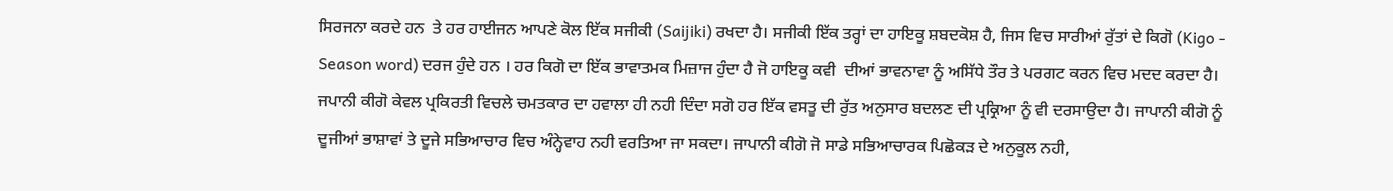ਸਿਰਜਨਾ ਕਰਦੇ ਹਨ  ਤੇ ਹਰ ਹਾਈਜਨ ਆਪਣੇ ਕੋਲ ਇੱਕ ਸਜੀਕੀ (Saijiki) ਰਖਦਾ ਹੈ। ਸਜੀਕੀ ਇੱਕ ਤਰ੍ਹਾਂ ਦਾ ਹਾਇਕੂ ਸ਼ਬਦਕੋਸ਼ ਹੈ, ਜਿਸ ਵਿਚ ਸਾਰੀਆਂ ਰੁੱਤਾਂ ਦੇ ਕਿਗੋ (Kigo - Season word) ਦਰਜ ਹੁੰਦੇ ਹਨ । ਹਰ ਕਿਗੋ ਦਾ ਇੱਕ ਭਾਵਾਤਮਕ ਮਿਜ਼ਾਜ ਹੁੰਦਾ ਹੈ ਜੋ ਹਾਇਕੂ ਕਵੀ  ਦੀਆਂ ਭਾਵਨਾਵਾ ਨੂੰ ਅਸਿੱਧੇ ਤੌਰ ਤੇ ਪਰਗਟ ਕਰਨ ਵਿਚ ਮਦਦ ਕਰਦਾ ਹੈ।  ਜਪਾਨੀ ਕੀਗੋ ਕੇਵਲ ਪ੍ਰਕਿਰਤੀ ਵਿਚਲੇ ਚਮਤਕਾਰ ਦਾ ਹਵਾਲਾ ਹੀ ਨਹੀ ਦਿੰਦਾ ਸਗੋ ਹਰ ਇੱਕ ਵਸਤੂ ਦੀ ਰੁੱਤ ਅਨੁਸਾਰ ਬਦਲਣ ਦੀ ਪ੍ਰਕ੍ਰਿਆ ਨੂੰ ਵੀ ਦਰਸਾਉਦਾ ਹੈ। ਜਾਪਾਨੀ ਕੀਗੋ ਨੂੰ ਦੂਜੀਆਂ ਭਾਸ਼ਾਵਾਂ ਤੇ ਦੂਜੇ ਸਭਿਆਚਾਰ ਵਿਚ ਅੰਨ੍ਹੇਵਾਹ ਨਹੀ ਵਰਤਿਆ ਜਾ ਸਕਦਾ। ਜਾਪਾਨੀ ਕੀਗੋ ਜੋ ਸਾਡੇ ਸਭਿਆਚਾਰਕ ਪਿਛੋਕੜ ਦੇ ਅਨੁਕੂਲ ਨਹੀ,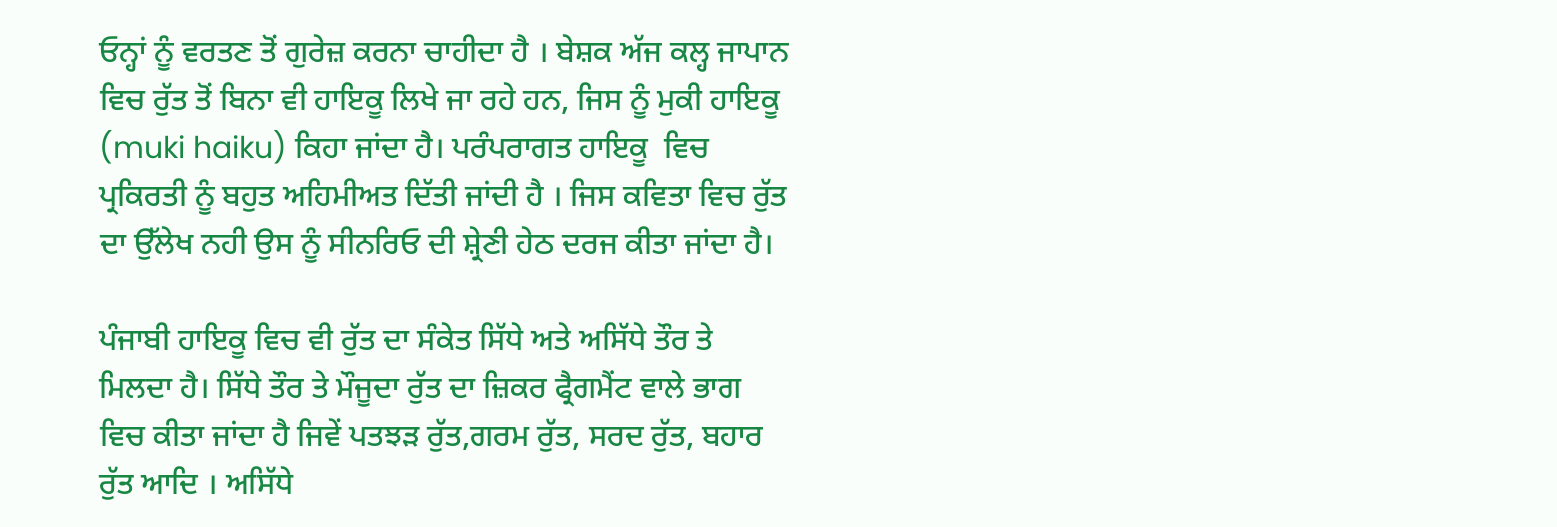ਓਨ੍ਹਾਂ ਨੂੰ ਵਰਤਣ ਤੋਂ ਗੁਰੇਜ਼ ਕਰਨਾ ਚਾਹੀਦਾ ਹੈ । ਬੇਸ਼ਕ ਅੱਜ ਕਲ੍ਹ ਜਾਪਾਨ ਵਿਚ ਰੁੱਤ ਤੋਂ ਬਿਨਾ ਵੀ ਹਾਇਕੂ ਲਿਖੇ ਜਾ ਰਹੇ ਹਨ, ਜਿਸ ਨੂੰ ਮੁਕੀ ਹਾਇਕੂ (muki haiku) ਕਿਹਾ ਜਾਂਦਾ ਹੈ। ਪਰੰਪਰਾਗਤ ਹਾਇਕੂ  ਵਿਚ ਪ੍ਰਕਿਰਤੀ ਨੂੰ ਬਹੁਤ ਅਹਿਮੀਅਤ ਦਿੱਤੀ ਜਾਂਦੀ ਹੈ । ਜਿਸ ਕਵਿਤਾ ਵਿਚ ਰੁੱਤ ਦਾ ਉੱਲੇਖ ਨਹੀ ਉਸ ਨੂੰ ਸੀਨਰਿਓ ਦੀ ਸ਼੍ਰੇਣੀ ਹੇਠ ਦਰਜ ਕੀਤਾ ਜਾਂਦਾ ਹੈ।

ਪੰਜਾਬੀ ਹਾਇਕੂ ਵਿਚ ਵੀ ਰੁੱਤ ਦਾ ਸੰਕੇਤ ਸਿੱਧੇ ਅਤੇ ਅਸਿੱਧੇ ਤੌਰ ਤੇ ਮਿਲਦਾ ਹੈ। ਸਿੱਧੇ ਤੌਰ ਤੇ ਮੌਜੂਦਾ ਰੁੱਤ ਦਾ ਜ਼ਿਕਰ ਫ੍ਰੈਗਮੈਂਟ ਵਾਲੇ ਭਾਗ ਵਿਚ ਕੀਤਾ ਜਾਂਦਾ ਹੈ ਜਿਵੇਂ ਪਤਝੜ ਰੁੱਤ,ਗਰਮ ਰੁੱਤ, ਸਰਦ ਰੁੱਤ, ਬਹਾਰ ਰੁੱਤ ਆਦਿ । ਅਸਿੱਧੇ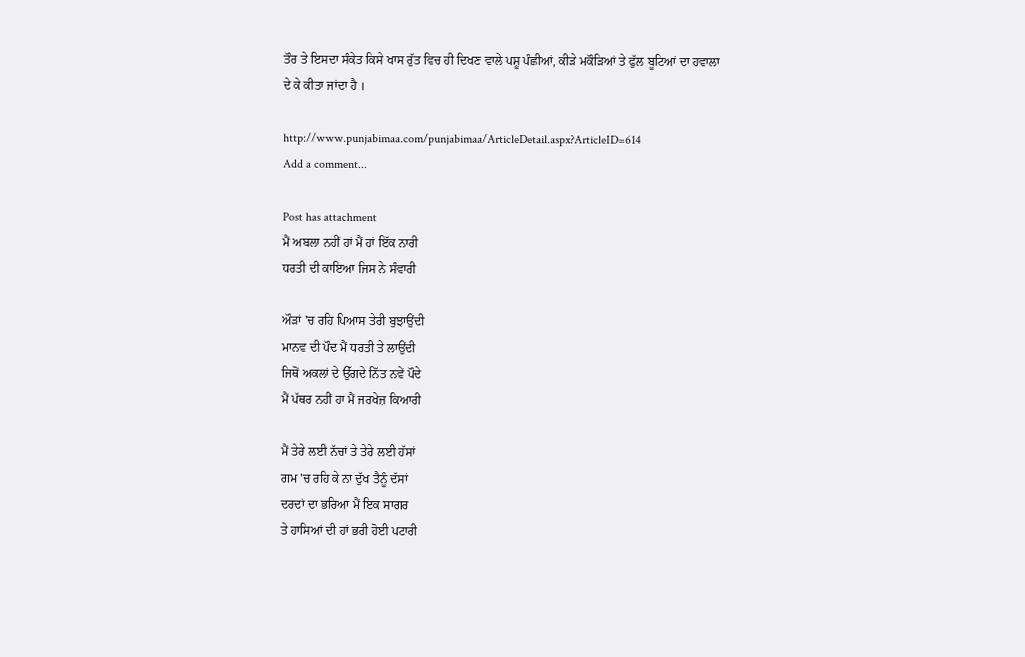ਤੌਰ ਤੇ ਇਸਦਾ ਸੰਕੇਤ ਕਿਸੇ ਖਾਸ ਰੁੱਤ ਵਿਚ ਹੀ ਦਿਖਣ ਵਾਲੇ ਪਸ਼ੂ ਪੰਛੀਆਂ, ਕੀੜੇ ਮਕੌੜਿਆਂ ਤੇ ਫੁੱਲ ਬੂਟਿਆਂ ਦਾ ਹਵਾਲਾ ਦੇ ਕੇ ਕੀਤਾ ਜਾਂਦਾ ਹੈ ।

http://www.punjabimaa.com/punjabimaa/ArticleDetail.aspx?ArticleID=614
Add a comment...

Post has attachment
ਮੈਂ ਅਬਲਾ ਨਹੀਂ ਹਾਂ ਮੈਂ ਹਾਂ ਇੱਕ ਨਾਰੀ
ਧਰਤੀ ਦੀ ਕਾਇਆ ਜਿਸ ਨੇ ਸੰਵਾਰੀ

ਔੜਾਂ 'ਚ ਰਹਿ ਪਿਆਸ ਤੇਰੀ ਬੁਝਾਉਂਦੀ
ਮਾਨਵ ਦੀ ਪੌਦ ਮੈਂ ਧਰਤੀ ਤੇ ਲਾਉਂਦੀ
ਜਿਥੋਂ ਅਕਲਾਂ ਦੇ ਉੱਗਦੇ ਨਿੱਤ ਨਵੇਂ ਪੌਦੇ
ਮੈਂ ਪੱਥਰ ਨਹੀਂ ਹਾ ਮੈਂ ਜਰਖੇਜ਼ ਕਿਆਰੀ

ਮੈਂ ਤੇਰੇ ਲਈ ਨੱਚਾਂ ਤੇ ਤੇਰੇ ਲਈ ਹੱਸਾਂ
ਗਮ 'ਚ ਰਹਿ ਕੇ ਨਾ ਦੁੱਖ ਤੈਨੂੰ ਦੱਸਾਂ
ਦਰਦਾਂ ਦਾ ਭਰਿਆ ਮੈਂ ਇਕ ਸਾਗਰ
ਤੇ ਹਾਸਿਆਂ ਦੀ ਹਾਂ ਭਰੀ ਹੋਈ ਪਟਾਰੀ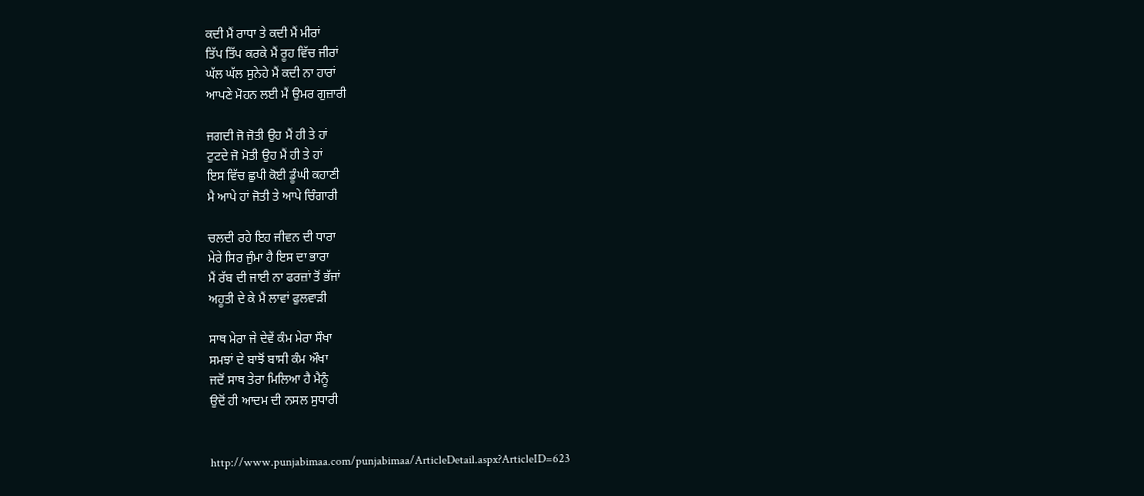ਕਦੀ ਮੈਂ ਰਾਧਾ ਤੇ ਕਦੀ ਮੈਂ ਮੀਰਾਂ
ਤਿੱਪ ਤਿੱਪ ਕਰਕੇ ਮੈਂ ਰੂਹ ਵਿੱਚ ਜੀਰਾਂ
ਘੱਲ ਘੱਲ ਸੁਨੇਹੇ ਮੈਂ ਕਦੀ ਨਾ ਹਾਰਾਂ
ਆਪਣੇ ਮੋਹਨ ਲਈ ਮੈਂ ਉਮਰ ਗੁਜ਼ਾਰੀ

ਜਗਦੀ ਜੋ ਜੋਤੀ ਉਹ ਮੈਂ ਹੀ ਤੇ ਹਾਂ
ਟੁਟਦੇ ਜੋ ਮੋਤੀ ਉਹ ਮੈਂ ਹੀ ਤੇ ਹਾਂ
ਇਸ ਵਿੱਚ ਛੁਪੀ ਕੋਈ ਡੂੰਘੀ ਕਹਾਣੀ
ਮੈ ਆਪੇ ਹਾਂ ਜੋਤੀ ਤੇ ਆਪੇ ਚਿੰਗਾਰੀ

ਚਲਦੀ ਰਹੇ ਇਹ ਜੀਵਨ ਦੀ ਧਾਰਾ
ਮੇਰੇ ਸਿਰ ਜੁੰਮਾ ਹੈ ਇਸ ਦਾ ਭਾਰਾ
ਮੈਂ ਰੱਬ ਦੀ ਜਾਈ ਨਾ ਫਰਜ਼ਾਂ ਤੋਂ ਭੱਜਾਂ
ਅਹੂਤੀ ਦੇ ਕੇ ਮੈਂ ਲਾਵਾਂ ਫੁਲਵਾੜੀ

ਸਾਥ ਮੇਰਾ ਜੇ ਦੇਵੇਂ ਕੰਮ ਮੇਰਾ ਸੌਖਾ
ਸਮਝਾਂ ਦੇ ਬਾਝੋਂ ਬਾਸੀ ਕੰਮ ਔਖਾ
ਜਦੋਂ ਸਾਥ ਤੇਰਾ ਮਿਲਿਆ ਹੈ ਮੈਨੂੰ
ਉਦੋਂ ਹੀ ਆਦਮ ਦੀ ਨਸਲ ਸੁਧਾਰੀ


http://www.punjabimaa.com/punjabimaa/ArticleDetail.aspx?ArticleID=623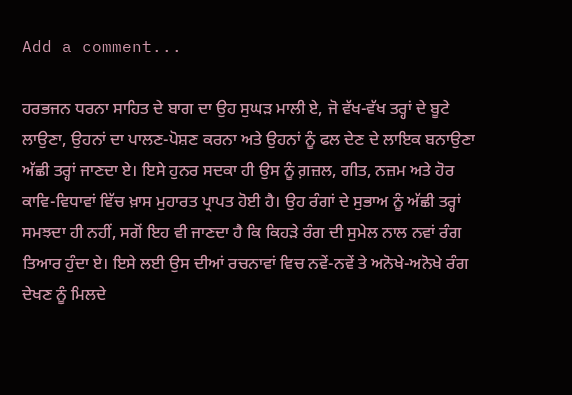Add a comment...

ਹਰਭਜਨ ਧਰਨਾ ਸਾਹਿਤ ਦੇ ਬਾਗ ਦਾ ਉਹ ਸੁਘੜ ਮਾਲੀ ਏ, ਜੋ ਵੱਖ-ਵੱਖ ਤਰ੍ਹਾਂ ਦੇ ਬੂਟੇ ਲਾਉਣਾ, ਉਹਨਾਂ ਦਾ ਪਾਲਣ-ਪੋਸ਼ਣ ਕਰਨਾ ਅਤੇ ਉਹਨਾਂ ਨੂੰ ਫਲ ਦੇਣ ਦੇ ਲਾਇਕ ਬਨਾਉਣਾ ਅੱਛੀ ਤਰ੍ਹਾਂ ਜਾਣਦਾ ਏ। ਇਸੇ ਹੁਨਰ ਸਦਕਾ ਹੀ ਉਸ ਨੂੰ ਗ਼ਜ਼ਲ, ਗੀਤ, ਨਜ਼ਮ ਅਤੇ ਹੋਰ ਕਾਵਿ-ਵਿਧਾਵਾਂ ਵਿੱਚ ਖ਼ਾਸ ਮੁਹਾਰਤ ਪ੍ਰਾਪਤ ਹੋਈ ਹੈ। ਉਹ ਰੰਗਾਂ ਦੇ ਸੁਭਾਅ ਨੂੰ ਅੱਛੀ ਤਰ੍ਹਾਂ ਸਮਝਦਾ ਹੀ ਨਹੀਂ, ਸਗੋਂ ਇਹ ਵੀ ਜਾਣਦਾ ਹੈ ਕਿ ਕਿਹੜੇ ਰੰਗ ਦੀ ਸੁਮੇਲ ਨਾਲ ਨਵਾਂ ਰੰਗ ਤਿਆਰ ਹੁੰਦਾ ਏ। ਇਸੇ ਲਈ ਉਸ ਦੀਆਂ ਰਚਨਾਵਾਂ ਵਿਚ ਨਵੇਂ-ਨਵੇਂ ਤੇ ਅਨੋਖੇ-ਅਨੋਖੇ ਰੰਗ ਦੇਖਣ ਨੂੰ ਮਿਲਦੇ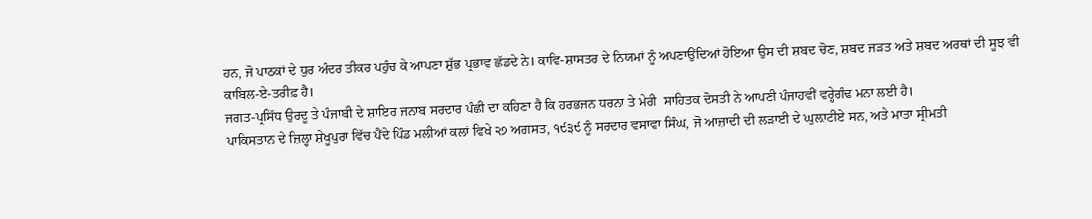ਹਨ, ਜੋ ਪਾਠਕਾਂ ਦੇ ਧੁਰ ਅੰਦਰ ਤੀਕਰ ਪਹੁੰਚ ਕੇ ਆਪਣਾ ਸ਼ੁੱਭ ਪ੍ਰਭਾਵ ਛੱਡਦੇ ਨੇ। ਕਾਵਿ-ਸ਼ਾਸਤਰ ਦੇ ਨਿਯਮਾਂ ਨੂੰ ਅਪਣਾਉਂਦਿਆਂ ਹੋਇਆ ਉਸ ਦੀ ਸ਼ਬਦ ਚੋਣ, ਸ਼ਬਦ ਜੜਤ ਅਤੇ ਸ਼ਬਦ ਅਰਥਾਂ ਦੀ ਸੂਝ ਵੀ ਕਾਬਿਲ-ਏ-ਤਰੀਫ਼ ਹੈ।
ਜਗਤ-ਪ੍ਰਸਿੱਧ ਉਰਦੂ ਤੇ ਪੰਜਾਬੀ ਦੇ ਸ਼ਾਇਰ ਜਨਾਬ ਸਰਦਾਰ ਪੰਛੀ ਦਾ ਕਹਿਣਾ ਹੈ ਕਿ ਹਰਭਜਨ ਧਰਨਾ ਤੇ ਮੇਰੀ  ਸਾਹਿਤਕ ਦੋਸਤੀ ਨੇ ਆਪਣੀ ਪੰਜਾਹਵੀਂ ਵਰ੍ਹੇਗੰਢ ਮਨਾ ਲਈ ਹੈ।
ਪਾਕਿਸਤਾਨ ਦੇ ਜ਼ਿਲ੍ਹਾ ਸ਼ੇਖੂਪੁਰਾ ਵਿੱਚ ਪੈਂਦੇ ਪਿੰਡ ਮਲੀਆਂ ਕਲਾਂ ਵਿਖੇ ੨੭ ਅਗਸਤ, ੧੯੩੯ ਨੂੰ ਸਰਦਾਰ ਵਸਾਵਾ ਸਿੰਘ, ਜੋ ਆਜ਼ਾਦੀ ਦੀ ਲੜਾਈ ਦੇ ਘੁਲ਼ਾਟੀਏ ਸਨ, ਅਤੇ ਮਾਤਾ ਸ੍ਰੀਮਤੀ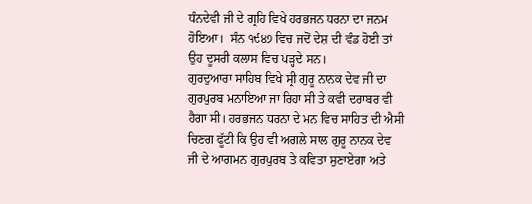ਧੰਨਦੇਵੀ ਜੀ ਦੇ ਗ੍ਰਹਿ ਵਿਖੇ ਹਰਭਜਨ ਧਰਨਾ ਦਾ ਜਨਮ ਹੋਇਆ।  ਸੰਨ ੧੯੪੭ ਵਿਚ ਜਦੋਂ ਦੇਸ਼ ਦੀ ਵੰਡ ਹੋਈ ਤਾਂ ਉਹ ਦੂਸਰੀ ਕਲਾਸ ਵਿਚ ਪੜ੍ਹਦੇ ਸਨ।
ਗੁਰਦੁਆਰਾ ਸਾਹਿਬ ਵਿਖੇ ਸ੍ਰੀ ਗੁਰੂ ਨਾਨਕ ਦੇਵ ਜੀ ਦਾ ਗੁਰਪੁਰਬ ਮਨਾਇਆ ਜਾ ਰਿਹਾ ਸੀ ਤੇ ਕਵੀ ਦਰਾਬਰ ਵੀ ਹੈਗਾ ਸੀ। ਹਰਭਜਨ ਧਰਨਾ ਦੇ ਮਨ ਵਿਚ ਸਾਹਿਤ ਦੀ ਐਸੀ ਚਿਣਗ ਫੂੱਟੀ ਕਿ ਉਹ ਵੀ ਅਗਲੇ ਸਾਲ ਗੁਰੂ ਨਾਨਕ ਦੇਵ ਜੀ ਦੇ ਆਗਮਨ ਗੁਰਪੁਰਬ ਤੇ ਕਵਿਤਾ ਸੁਣਾਏਗਾ ਅਤੇ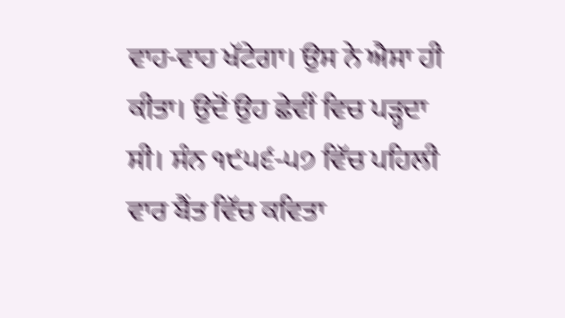ਵਾਹ-ਵਾਹ ਖੱਟੇਗਾ। ਉਸ ਨੇ ਐਸਾ ਹੀ ਕੀਤਾ। ਉਦੋਂ ਉਹ ਛੇਵੀਂ ਵਿਚ ਪੜ੍ਹਦਾ ਸੀ। ਸੰਨ ੧੯੫੬-੫੭ ਵਿੱਚ ਪਹਿਲੀ ਵਾਰ ਬੈਂਤ ਵਿੱਚ ਕਵਿਤਾ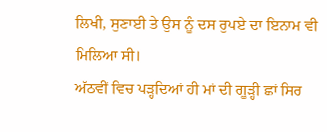ਲਿਖੀ, ਸੁਣਾਈ ਤੇ ਉਸ ਨੂੰ ਦਸ ਰੁਪਏ ਦਾ ਇਨਾਮ ਵੀ ਮਿਲਿਆ ਸੀ।
ਅੱਠਵੀਂ ਵਿਚ ਪੜ੍ਹਦਿਆਂ ਹੀ ਮਾਂ ਦੀ ਗੂੜ੍ਹੀ ਛਾਂ ਸਿਰ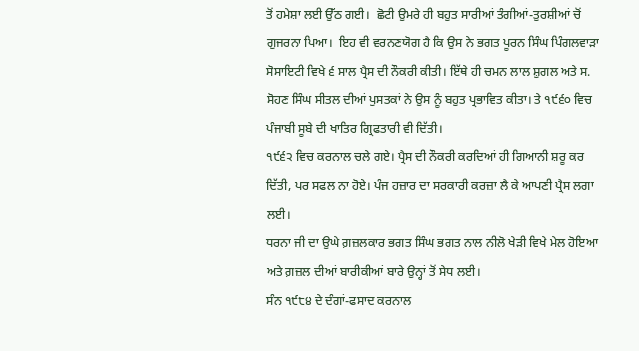ਤੋਂ ਹਮੇਸ਼ਾ ਲਈ ਉੱਠ ਗਈ।  ਛੋਟੀ ਉਮਰੇ ਹੀ ਬਹੁਤ ਸਾਰੀਆਂ ਤੰਗੀਆਂ-ਤੁਰਸ਼ੀਆਂ ਚੋਂ ਗੁਜਰਨਾ ਪਿਆ।  ਇਹ ਵੀ ਵਰਨਣਯੋਗ ਹੈ ਕਿ ਉਸ ਨੇ ਭਗਤ ਪੂਰਨ ਸਿੰਘ ਪਿੰਗਲਵਾੜਾ ਸੋਸਾਇਟੀ ਵਿਖੇ ੬ ਸਾਲ ਪ੍ਰੈਸ ਦੀ ਨੌਕਰੀ ਕੀਤੀ। ਇੱਥੇ ਹੀ ਚਮਨ ਲਾਲ ਸ਼ੁਗਲ ਅਤੇ ਸ. ਸੋਹਣ ਸਿੰਘ ਸੀਤਲ ਦੀਆਂ ਪੁਸਤਕਾਂ ਨੇ ਉਸ ਨੂੰ ਬਹੁਤ ਪ੍ਰਭਾਵਿਤ ਕੀਤਾ। ਤੇ ੧੯੬੦ ਵਿਚ ਪੰਜਾਬੀ ਸੂਬੇ ਦੀ ਖਾਤਿਰ ਗ੍ਰਿਫਤਾਰੀ ਵੀ ਦਿੱਤੀ।
੧੯੬੨ ਵਿਚ ਕਰਨਾਲ ਚਲੇ ਗਏ। ਪ੍ਰੈਸ ਦੀ ਨੌਕਰੀ ਕਰਦਿਆਂ ਹੀ ਗਿਆਨੀ ਸ਼ਰੂ ਕਰ ਦਿੱਤੀ, ਪਰ ਸਫਲ ਨਾ ਹੋਏ। ਪੰਜ ਹਜ਼ਾਰ ਦਾ ਸਰਕਾਰੀ ਕਰਜ਼ਾ ਲੈ ਕੇ ਆਪਣੀ ਪ੍ਰੈਸ ਲਗਾ ਲਈ।
ਧਰਨਾ ਜੀ ਦਾ ਉਘੇ ਗ਼ਜ਼ਲਕਾਰ ਭਗਤ ਸਿੰਘ ਭਗਤ ਨਾਲ ਨੀਲੋ ਖੇੜੀ ਵਿਖੇ ਮੇਲ ਹੋਇਆ ਅਤੇ ਗ਼ਜ਼ਲ ਦੀਆਂ ਬਾਰੀਕੀਆਂ ਬਾਰੇ ਉਨ੍ਹਾਂ ਤੋਂ ਸੇਧ ਲਈ।
ਸੰਨ ੧੯੮੪ ਦੇ ਦੰਗਾਂ-ਫਸਾਦ ਕਰਨਾਲ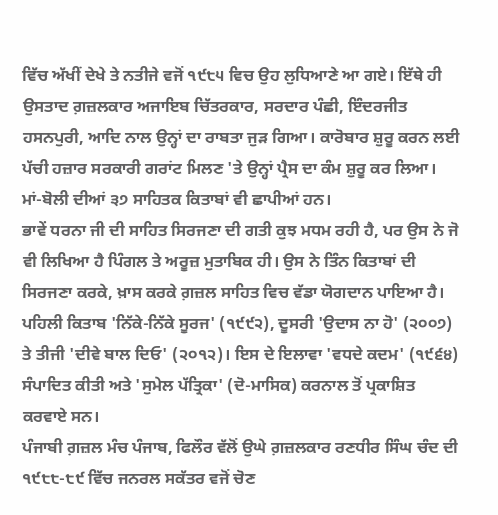ਵਿੱਚ ਅੱਖੀਂ ਦੇਖੇ ਤੇ ਨਤੀਜੇ ਵਜੋਂ ੧੯੮੫ ਵਿਚ ਉਹ ਲੁਧਿਆਣੇ ਆ ਗਏ। ਇੱਥੇ ਹੀ ਉਸਤਾਦ ਗ਼ਜ਼ਲਕਾਰ ਅਜਾਇਬ ਚਿੱਤਰਕਾਰ, ਸਰਦਾਰ ਪੰਛੀ, ਇੰਦਰਜੀਤ ਹਸਨਪੁਰੀ, ਆਦਿ ਨਾਲ ਉਨ੍ਹਾਂ ਦਾ ਰਾਬਤਾ ਜੁੜ ਗਿਆ। ਕਾਰੋਬਾਰ ਸ਼ੁਰੂ ਕਰਨ ਲਈ ਪੱਚੀ ਹਜ਼ਾਰ ਸਰਕਾਰੀ ਗਰਾਂਟ ਮਿਲਣ 'ਤੇ ਉਨ੍ਹਾਂ ਪ੍ਰੈਸ ਦਾ ਕੰਮ ਸ਼ੁਰੂ ਕਰ ਲਿਆ।  ਮਾਂ-ਬੋਲੀ ਦੀਆਂ ੩੭ ਸਾਹਿਤਕ ਕਿਤਾਬਾਂ ਵੀ ਛਾਪੀਆਂ ਹਨ।
ਭਾਵੇਂ ਧਰਨਾ ਜੀ ਦੀ ਸਾਹਿਤ ਸਿਰਜਣਾ ਦੀ ਗਤੀ ਕੁਝ ਮਧਮ ਰਹੀ ਹੈ, ਪਰ ਉਸ ਨੇ ਜੋ ਵੀ ਲਿਖਿਆ ਹੈ ਪਿੰਗਲ ਤੇ ਅਰੂਜ਼ ਮੁਤਾਬਿਕ ਹੀ। ਉਸ ਨੇ ਤਿੰਨ ਕਿਤਾਬਾਂ ਦੀ ਸਿਰਜਣਾ ਕਰਕੇ, ਖ਼ਾਸ ਕਰਕੇ ਗ਼ਜ਼ਲ ਸਾਹਿਤ ਵਿਚ ਵੱਡਾ ਯੋਗਦਾਨ ਪਾਇਆ ਹੈ। ਪਹਿਲੀ ਕਿਤਾਬ 'ਨਿੱਕੇ-ਨਿੱਕੇ ਸੂਰਜ' (੧੯੯੨), ਦੂਸਰੀ 'ਉਦਾਸ ਨਾ ਹੋ' (੨੦੦੭) ਤੇ ਤੀਜੀ 'ਦੀਵੇ ਬਾਲ ਦਿਓ' (੨੦੧੨)। ਇਸ ਦੇ ਇਲਾਵਾ 'ਵਧਦੇ ਕਦਮ' (੧੯੬੪) ਸੰਪਾਦਿਤ ਕੀਤੀ ਅਤੇ 'ਸੁਮੇਲ ਪੱਤ੍ਰਿਕਾ' (ਦੋ-ਮਾਸਿਕ) ਕਰਨਾਲ ਤੋਂ ਪ੍ਰਕਾਸ਼ਿਤ ਕਰਵਾਏ ਸਨ।
ਪੰਜਾਬੀ ਗ਼ਜ਼ਲ ਮੰਚ ਪੰਜਾਬ, ਫਿਲੌਰ ਵੱਲੋਂ ਉਘੇ ਗ਼ਜ਼ਲਕਾਰ ਰਣਧੀਰ ਸਿੰਘ ਚੰਦ ਦੀ ੧੯੮੮-੮੯ ਵਿੱਚ ਜਨਰਲ ਸਕੱਤਰ ਵਜੋਂ ਚੋਣ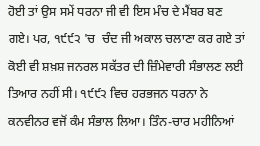ਹੋਈ ਤਾਂ ਉਸ ਸਮੇਂ ਧਰਨਾ ਜੀ ਵੀ ਇਸ ਮੰਚ ਦੇ ਮੈਂਬਰ ਬਣ ਗਏ। ਪਰ, ੧੯੯੨ 'ਚ  ਚੰਦ ਜੀ ਅਕਾਲ ਚਲਾਣਾ ਕਰ ਗਏ ਤਾਂ ਕੋਈ ਵੀ ਸ਼ਖ਼ਸ਼ ਜਨਰਲ ਸਕੱਤਰ ਦੀ ਜ਼ਿੰਮੇਵਾਰੀ ਸੰਭਾਲਣ ਲਈ ਤਿਆਰ ਨਹੀਂ ਸੀ। ੧੯੯੨ ਵਿਚ ਹਰਭਜਨ ਧਰਨਾ ਨੇ ਕਨਵੀਨਰ ਵਜੋਂ ਕੰਮ ਸੰਭਾਲ ਲਿਆ। ਤਿੰਨ-ਚਾਰ ਮਹੀਨਿਆਂ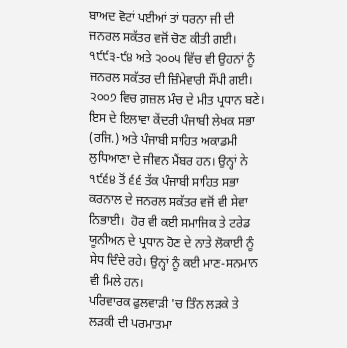ਬਾਅਦ ਵੋਟਾਂ ਪਈਆਂ ਤਾਂ ਧਰਨਾ ਜੀ ਦੀ ਜਨਰਲ ਸਕੱਤਰ ਵਜੋਂ ਚੋਣ ਕੀਤੀ ਗਈ। ੧੯੯੩-੯੪ ਅਤੇ ੨੦੦੫ ਵਿੱਚ ਵੀ ਉਹਨਾਂ ਨੂੰ ਜਨਰਲ ਸਕੱਤਰ ਦੀ ਜ਼ਿੰਮੇਵਾਰੀ ਸੌਂਪੀ ਗਈ। ੨੦੦੭ ਵਿਚ ਗ਼ਜ਼ਲ ਮੰਚ ਦੇ ਮੀਤ ਪ੍ਰਧਾਨ ਬਣੇ। ਇਸ ਦੇ ਇਲਾਵਾ ਕੇਂਦਰੀ ਪੰਜਾਬੀ ਲੇਖਕ ਸਭਾ (ਰਜਿ.) ਅਤੇ ਪੰਜਾਬੀ ਸਾਹਿਤ ਅਕਾਡਮੀ ਲੁਧਿਆਣਾ ਦੇ ਜੀਵਨ ਮੈਂਬਰ ਹਨ। ਉਨ੍ਹਾਂ ਨੇ ੧੯੬੪ ਤੋਂ ੬੬ ਤੱਕ ਪੰਜਾਬੀ ਸਾਹਿਤ ਸਭਾ ਕਰਨਾਲ ਦੇ ਜਨਰਲ ਸਕੱਤਰ ਵਜੋਂ ਵੀ ਸੇਵਾ ਨਿਭਾਈ।  ਹੋਰ ਵੀ ਕਈ ਸਮਾਜਿਕ ਤੇ ਟਰੇਡ ਯੂਨੀਅਨ ਦੇ ਪ੍ਰਧਾਨ ਹੋਣ ਦੇ ਨਾਤੇ ਲੋਕਾਈ ਨੂੰ ਸੇਧ ਦਿੰਦੇ ਰਹੇ। ਉਨ੍ਹਾਂ ਨੂੰ ਕਈ ਮਾਣ-ਸਨਮਾਨ ਵੀ ਮਿਲੇ ਹਨ।
ਪਰਿਵਾਰਕ ਫੁਲਵਾੜੀ 'ਚ ਤਿੰਨ ਲੜਕੇ ਤੇ ਲੜਕੀ ਦੀ ਪਰਮਾਤਮਾ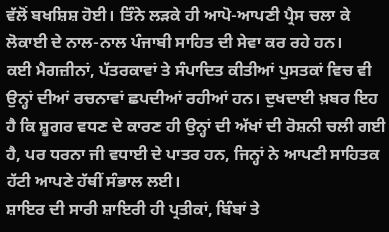ਵੱਲੋਂ ਬਖਸ਼ਿਸ਼ ਹੋਈ। ਤਿੰਨੇ ਲੜਕੇ ਹੀ ਆਪੋ-ਆਪਣੀ ਪ੍ਰੈਸ ਚਲਾ ਕੇ ਲੋਕਾਈ ਦੇ ਨਾਲ-ਨਾਲ ਪੰਜਾਬੀ ਸਾਹਿਤ ਦੀ ਸੇਵਾ ਕਰ ਰਹੇ ਹਨ।
ਕਈ ਮੈਗਜ਼ੀਨਾਂ, ਪੱਤਰਕਾਵਾਂ ਤੇ ਸੰਪਾਦਿਤ ਕੀਤੀਆਂ ਪੁਸਤਕਾਂ ਵਿਚ ਵੀ ਉਨ੍ਹਾਂ ਦੀਆਂ ਰਚਨਾਵਾਂ ਛਪਦੀਆਂ ਰਹੀਆਂ ਹਨ। ਦੁਖਦਾਈ ਖ਼ਬਰ ਇਹ ਹੈ ਕਿ ਸ਼ੂਗਰ ਵਧਣ ਦੇ ਕਾਰਣ ਹੀ ਉਨ੍ਹਾਂ ਦੀ ਅੱਖਾਂ ਦੀ ਰੋਸ਼ਨੀ ਚਲੀ ਗਈ ਹੈ, ਪਰ ਧਰਨਾ ਜੀ ਵਧਾਈ ਦੇ ਪਾਤਰ ਹਨ, ਜਿਨ੍ਹਾਂ ਨੇ ਆਪਣੀ ਸਾਹਿਤਕ ਹੱਟੀ ਆਪਣੇ ਹੱਥੀਂ ਸੰਭਾਲ ਲਈ।
ਸ਼ਾਇਰ ਦੀ ਸਾਰੀ ਸ਼ਾਇਰੀ ਹੀ ਪ੍ਰਤੀਕਾਂ, ਬਿੰਬਾਂ ਤੇ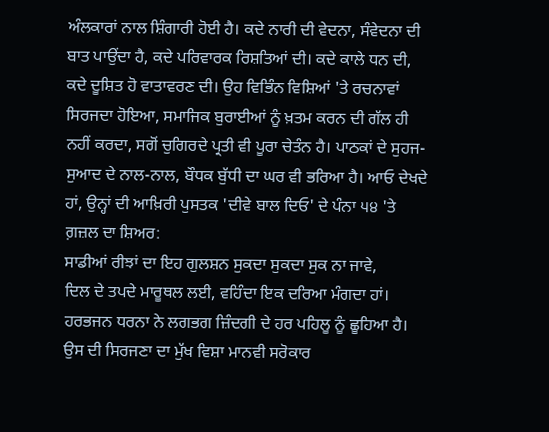ਅੰਲਕਾਰਾਂ ਨਾਲ ਸ਼ਿੰਗਾਰੀ ਹੋਈ ਹੈ। ਕਦੇ ਨਾਰੀ ਦੀ ਵੇਦਨਾ, ਸੰਵੇਦਨਾ ਦੀ ਬਾਤ ਪਾਉਂਦਾ ਹੈ, ਕਦੇ ਪਰਿਵਾਰਕ ਰਿਸ਼ਤਿਆਂ ਦੀ। ਕਦੇ ਕਾਲੇ ਧਨ ਦੀ, ਕਦੇ ਦੂਸ਼ਿਤ ਹੋ ਵਾਤਾਵਰਣ ਦੀ। ਉਹ ਵਿਭਿੰਨ ਵਿਸ਼ਿਆਂ 'ਤੇ ਰਚਨਾਵਾਂ ਸਿਰਜਦਾ ਹੋਇਆ, ਸਮਾਜਿਕ ਬੁਰਾਈਆਂ ਨੂੰ ਖ਼ਤਮ ਕਰਨ ਦੀ ਗੱਲ ਹੀ ਨਹੀਂ ਕਰਦਾ, ਸਗੋਂ ਚੁਗਿਰਦੇ ਪ੍ਰਤੀ ਵੀ ਪੂਰਾ ਚੇਤੰਨ ਹੈ। ਪਾਠਕਾਂ ਦੇ ਸੁਹਜ-ਸੁਆਦ ਦੇ ਨਾਲ-ਨਾਲ, ਬੌਧਕ ਬੁੱਧੀ ਦਾ ਘਰ ਵੀ ਭਰਿਆ ਹੈ। ਆਓ ਦੇਖਦੇ ਹਾਂ, ਉਨ੍ਹਾਂ ਦੀ ਆਖ਼ਿਰੀ ਪੁਸਤਕ 'ਦੀਵੇ ਬਾਲ ਦਿਓ' ਦੇ ਪੰਨਾ ੫੪ 'ਤੇ ਗ਼ਜ਼ਲ ਦਾ ਸ਼ਿਅਰ:
ਸਾਡੀਆਂ ਰੀਝਾਂ ਦਾ ਇਹ ਗੁਲਸ਼ਨ ਸੁਕਦਾ ਸੁਕਦਾ ਸੁਕ ਨਾ ਜਾਵੇ,
ਦਿਲ ਦੇ ਤਪਦੇ ਮਾਰੂਥਲ ਲਈ, ਵਹਿੰਦਾ ਇਕ ਦਰਿਆ ਮੰਗਦਾ ਹਾਂ।
ਹਰਭਜਨ ਧਰਨਾ ਨੇ ਲਗਭਗ ਜ਼ਿੰਦਗੀ ਦੇ ਹਰ ਪਹਿਲੂ ਨੂੰ ਛੂਹਿਆ ਹੈ। ਉਸ ਦੀ ਸਿਰਜਣਾ ਦਾ ਮੁੱਖ ਵਿਸ਼ਾ ਮਾਨਵੀ ਸਰੋਕਾਰ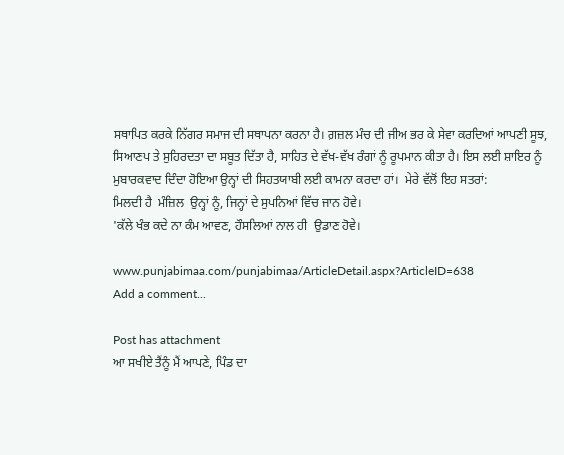ਸਥਾਪਿਤ ਕਰਕੇ ਨਿੱਗਰ ਸਮਾਜ ਦੀ ਸਥਾਪਨਾ ਕਰਨਾ ਹੈ। ਗ਼ਜ਼ਲ ਮੰਚ ਦੀ ਜੀਅ ਭਰ ਕੇ ਸੇਵਾ ਕਰਦਿਆਂ ਆਪਣੀ ਸੂਝ, ਸਿਆਣਪ ਤੇ ਸੁਹਿਰਦਤਾ ਦਾ ਸਬੂਤ ਦਿੱਤਾ ਹੈ, ਸਾਹਿਤ ਦੇ ਵੱਖ-ਵੱਖ ਰੰਗਾਂ ਨੂੰ ਰੂਪਮਾਨ ਕੀਤਾ ਹੈ। ਇਸ ਲਈ ਸ਼ਾਇਰ ਨੂੰ ਮੁਬਾਰਕਵਾਦ ਦਿੰਦਾ ਹੋਇਆ ਉਨ੍ਹਾਂ ਦੀ ਸਿਹਤਯਾਬੀ ਲਈ ਕਾਮਨਾ ਕਰਦਾ ਹਾਂ।  ਮੇਰੇ ਵੱਲੋਂ ਇਹ ਸਤਰਾਂ:
ਮਿਲਦੀ ਹੈ  ਮੰਜ਼ਿਲ  ਉਨ੍ਹਾਂ ਨੂੰ, ਜਿਨ੍ਹਾਂ ਦੇ ਸੁਪਨਿਆਂ ਵਿੱਚ ਜਾਨ ਹੋਵੇ।
'ਕੱਲੇ ਖੰਭ ਕਦੇ ਨਾ ਕੰਮ ਆਵਣ, ਹੌਸਲਿਆਂ ਨਾਲ ਹੀ  ਉਡਾਣ ਹੋਵੇ।

www.punjabimaa.com/punjabimaa/ArticleDetail.aspx?ArticleID=638
Add a comment...

Post has attachment
ਆ ਸਖੀਏ ਤੈਂਨੂੰ ਮੈਂ ਆਪਣੇ, ਪਿੰਡ ਦਾ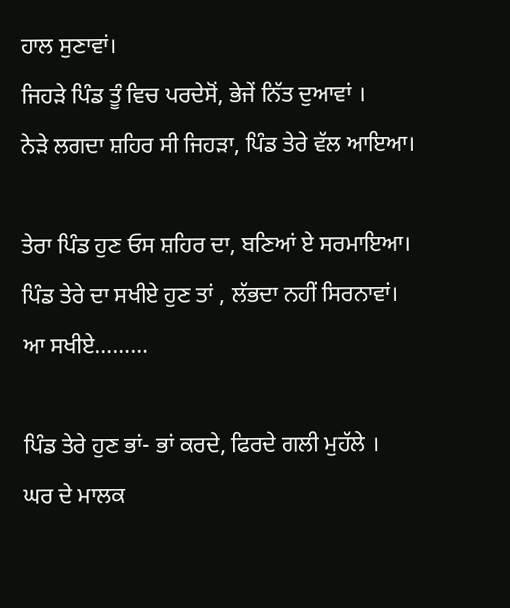ਹਾਲ ਸੁਣਾਵਾਂ।
ਜਿਹੜੇ ਪਿੰਡ ਤੂੰ ਵਿਚ ਪਰਦੇਸੋਂ, ਭੇਜੇਂ ਨਿੱਤ ਦੁਆਵਾਂ ।
ਨੇੜੇ ਲਗਦਾ ਸ਼ਹਿਰ ਸੀ ਜਿਹੜਾ, ਪਿੰਡ ਤੇਰੇ ਵੱਲ ਆਇਆ।

ਤੇਰਾ ਪਿੰਡ ਹੁਣ ਓਸ ਸ਼ਹਿਰ ਦਾ, ਬਣਿਆਂ ਏ ਸਰਮਾਇਆ।
ਪਿੰਡ ਤੇਰੇ ਦਾ ਸਖੀਏ ਹੁਣ ਤਾਂ , ਲੱਭਦਾ ਨਹੀਂ ਸਿਰਨਾਵਾਂ।
ਆ ਸਖੀਏ………

ਪਿੰਡ ਤੇਰੇ ਹੁਣ ਭਾਂ- ਭਾਂ ਕਰਦੇ, ਫਿਰਦੇ ਗਲੀ ਮੁਹੱਲੇ ।
ਘਰ ਦੇ ਮਾਲਕ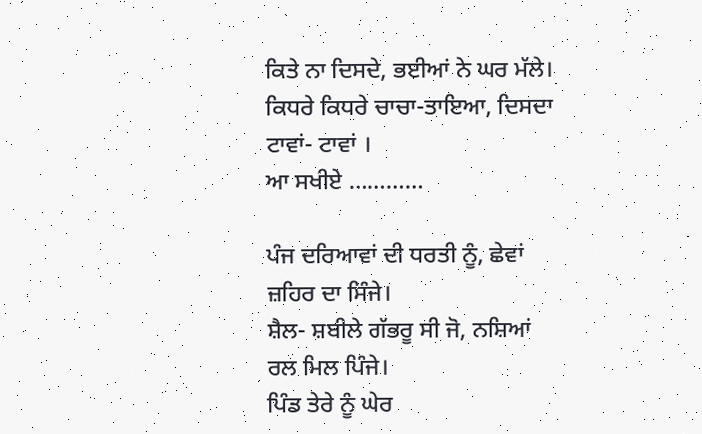ਕਿਤੇ ਨਾ ਦਿਸਦੇ, ਭਈਆਂ ਨੇ ਘਰ ਮੱਲੇ।
ਕਿਧਰੇ ਕਿਧਰੇ ਚਾਚਾ-ਤਾਇਆ, ਦਿਸਦਾ ਟਾਵਾਂ- ਟਾਵਾਂ ।
ਆ ਸਖੀਏ …………

ਪੰਜ ਦਰਿਆਵਾਂ ਦੀ ਧਰਤੀ ਨੂੰ, ਛੇਵਾਂ ਜ਼ਹਿਰ ਦਾ ਸਿੰਜੇ।
ਸ਼ੈਲ- ਸ਼ਬੀਲੇ ਗੱਭਰੂ ਸੀ ਜੋ, ਨਸ਼ਿਆਂ ਰਲ ਮਿਲ ਪਿੰਜੇ।
ਪਿੰਡ ਤੇਰੇ ਨੂੰ ਘੇਰ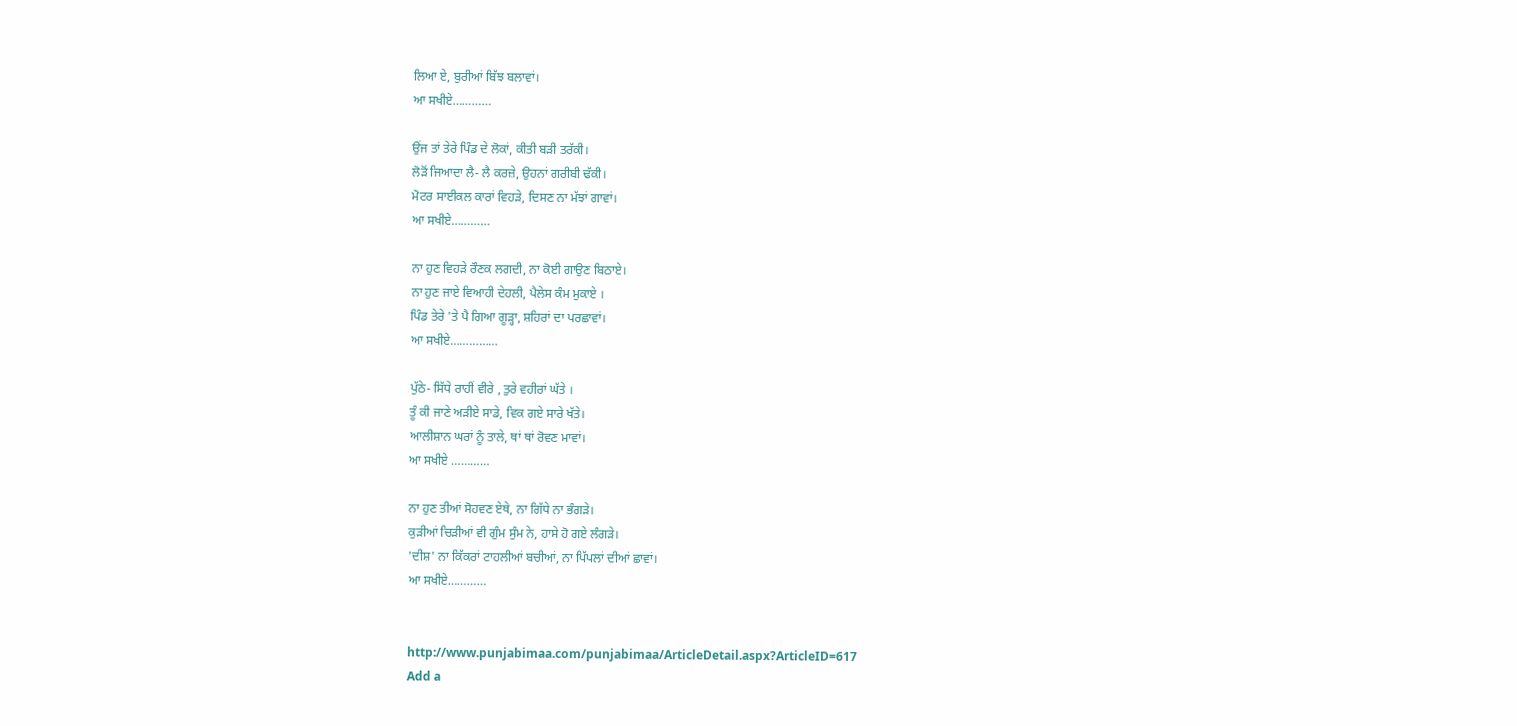ਲਿਆ ਏ, ਬੁਰੀਆਂ ਬਿੱਝ ਬਲਾਵਾਂ।
ਆ ਸਖੀਏ…………

ਉਂਜ ਤਾਂ ਤੇਰੇ ਪਿੰਡ ਦੇ ਲੋਕਾਂ, ਕੀਤੀ ਬੜੀ ਤਰੱਕੀ।
ਲੋੜੋਂ ਜਿਆਦਾ ਲੈ- ਲੈ ਕਰਜ਼ੇ, ਉਹਨਾਂ ਗਰੀਬੀ ਢੱਕੀ।
ਮੋਟਰ ਸਾਈਕਲ ਕਾਰਾਂ ਵਿਹੜੇ, ਦਿਸਣ ਨਾ ਮੱਝਾਂ ਗਾਵਾਂ।
ਆ ਸਖੀਏ…………

ਨਾ ਹੁਣ ਵਿਹੜੇ ਰੌਣਕ ਲਗਦੀ, ਨਾ ਕੋਈ ਗਾਉਣ ਬਿਠਾਏ।
ਨਾ ਹੁਣ ਜਾਏ ਵਿਆਹੀ ਦੇਹਲੀ, ਪੈਲੇਸ ਕੰਮ ਮੁਕਾਏ ।
ਪਿੰਡ ਤੇਰੇ 'ਤੇ ਪੈ ਗਿਆ ਗੂੜ੍ਹਾ, ਸ਼ਹਿਰਾਂ ਦਾ ਪਰਛਾਵਾਂ।
ਆ ਸਖੀਏ……………

ਪੁੱਠੇ- ਸਿੱਧੇ ਰਾਹੀਂ ਵੀਰੇ , ਤੁਰੇ ਵਹੀਰਾਂ ਘੱਤੇ ।
ਤੂੰ ਕੀ ਜਾਣੇ ਅੜੀਏ ਸਾਡੇ, ਵਿਕ ਗਏ ਸਾਰੇ ਖੱਤੇ।
ਆਲੀਸ਼ਾਨ ਘਰਾਂ ਨੂੰ ਤਾਲੇ, ਥਾਂ ਥਾਂ ਰੋਵਣ ਮਾਵਾਂ।
ਆ ਸਖੀਏ …………

ਨਾ ਹੁਣ ਤੀਆਂ ਸੋਹਵਣ ਏਥੇ, ਨਾ ਗਿੱਧੇ ਨਾ ਭੰਗੜੇ।
ਕੁੜੀਆਂ ਚਿੜੀਆਂ ਵੀ ਗੁੰਮ ਸੁੰਮ ਨੇ, ਹਾਸੇ ਹੋ ਗਏ ਲੰਗੜੇ।
'ਦੀਸ਼' ਨਾ ਕਿੱਕਰਾਂ ਟਾਹਲੀਆਂ ਬਚੀਆਂ, ਨਾ ਪਿੱਪਲਾਂ ਦੀਆਂ ਛਾਵਾਂ।
ਆ ਸਖੀਏ…………


http://www.punjabimaa.com/punjabimaa/ArticleDetail.aspx?ArticleID=617
Add a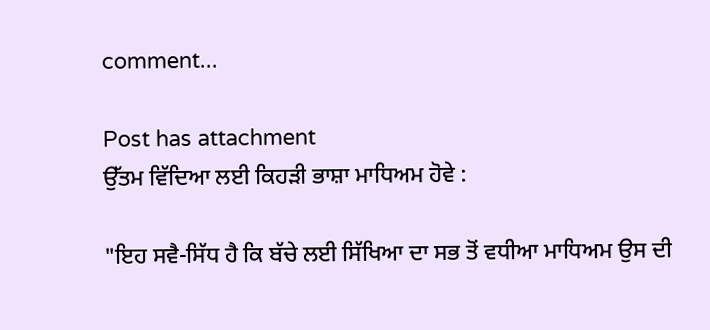comment...

Post has attachment
ਉੱਤਮ ਵਿੱਦਿਆ ਲਈ ਕਿਹੜੀ ਭਾਸ਼ਾ ਮਾਧਿਅਮ ਹੋਵੇ :

"ਇਹ ਸਵੈ-ਸਿੱਧ ਹੈ ਕਿ ਬੱਚੇ ਲਈ ਸਿੱਖਿਆ ਦਾ ਸਭ ਤੋਂ ਵਧੀਆ ਮਾਧਿਅਮ ਉਸ ਦੀ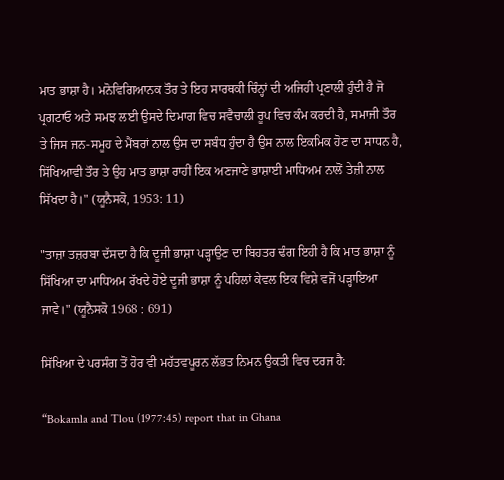ਮਾਤ ਭਾਸ਼ਾ ਹੈ। ਮਨੋਵਿਗਿਆਨਕ ਤੌਰ ਤੇ ਇਹ ਸਾਰਥਕੀ ਚਿੰਨ੍ਹਾਂ ਦੀ ਅਜਿਹੀ ਪ੍ਰਣਾਲੀ ਹੁੰਦੀ ਹੈ ਜੋ ਪ੍ਰਗਟਾਓ ਅਤੇ ਸਮਝ ਲਈ ਉਸਦੇ ਦਿਮਾਗ ਵਿਚ ਸਵੈਚਾਲੀ ਰੂਪ ਵਿਚ ਕੰਮ ਕਰਦੀ ਹੈ, ਸਮਾਜੀ ਤੌਰ ਤੇ ਜਿਸ ਜਨ-ਸਮੂਹ ਦੇ ਮੈਂਬਰਾਂ ਨਾਲ ਉਸ ਦਾ ਸਬੰਧ ਹੁੰਦਾ ਹੈ ਉਸ ਨਾਲ ਇਕਮਿਕ ਹੋਣ ਦਾ ਸਾਧਨ ਹੈ, ਸਿੱਖਿਆਵੀ ਤੌਰ ਤੇ ਉਹ ਮਾਤ ਭਾਸ਼ਾ ਰਾਹੀਂ ਇਕ ਅਣਜਾਣੇ ਭਾਸ਼ਾਈ ਮਾਧਿਅਮ ਨਾਲੋਂ ਤੇਜ਼ੀ ਨਾਲ ਸਿੱਖਦਾ ਹੈ।" (ਯੂਨੈਸਕੋ, 1953: 11)

"ਤਾਜ਼ਾ ਤਜ਼ਰਬਾ ਦੱਸਦਾ ਹੈ ਕਿ ਦੂਜੀ ਭਾਸ਼ਾ ਪੜ੍ਹਾਉਣ ਦਾ ਬਿਹਤਰ ਢੰਗ ਇਹੀ ਹੈ ਕਿ ਮਾਤ ਭਾਸ਼ਾ ਨੂੰ ਸਿੱਖਿਆ ਦਾ ਮਾਧਿਅਮ ਰੱਖਦੇ ਹੋਏ ਦੂਜੀ ਭਾਸ਼ਾ ਨੂੰ ਪਹਿਲਾਂ ਕੇਵਲ ਇਕ ਵਿਸ਼ੇ ਵਜੋਂ ਪੜ੍ਹਾਇਆ ਜਾਵੇ।" (ਯੂਨੈਸਕੋ 1968 : 691)

ਸਿੱਖਿਆ ਦੇ ਪਰਸੰਗ ਤੋਂ ਹੋਰ ਵੀ ਮਹੱਤਵਪੂਰਨ ਲੱਭਤ ਨਿਮਨ ਉਕਤੀ ਵਿਚ ਦਰਜ ਹੈ:

“Bokamla and Tlou (1977:45) report that in Ghana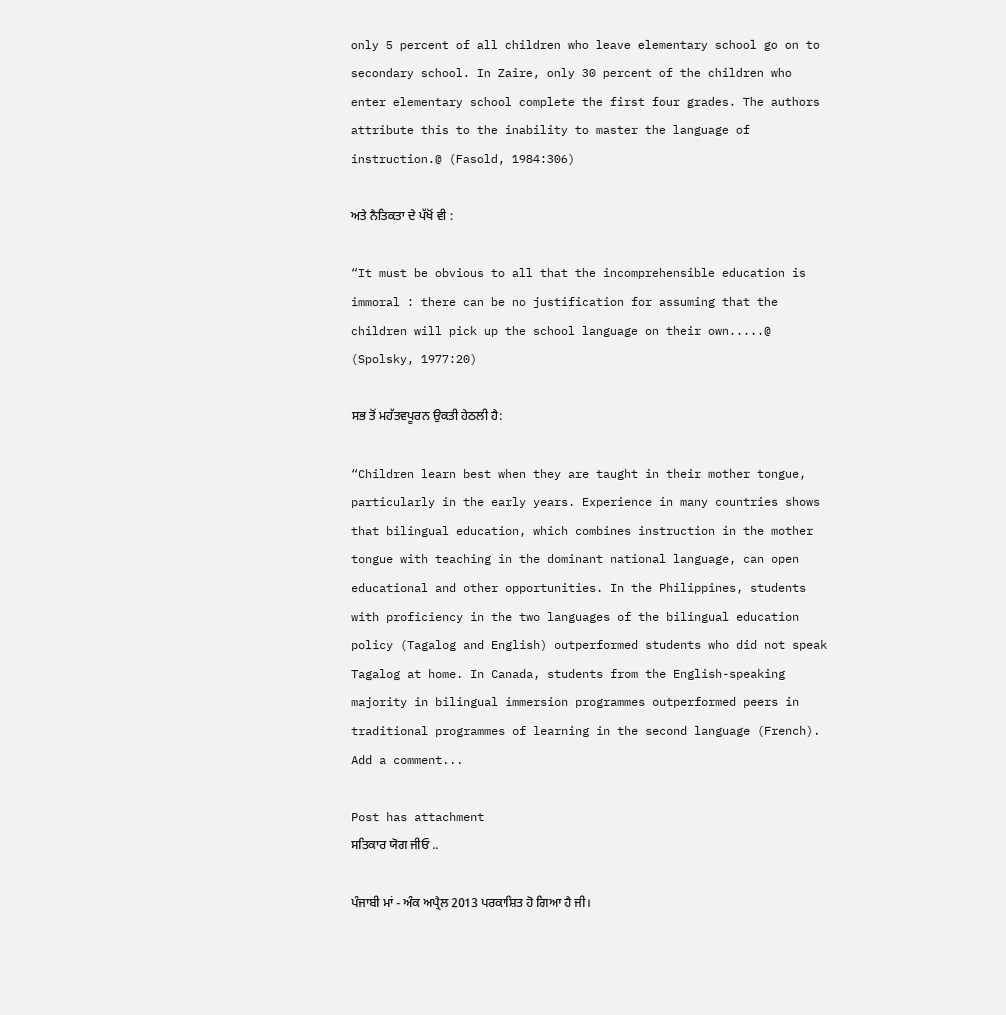only 5 percent of all children who leave elementary school go on to secondary school. In Zaire, only 30 percent of the children who enter elementary school complete the first four grades. The authors attribute this to the inability to master the language of instruction.@ (Fasold, 1984:306)

ਅਤੇ ਨੈਤਿਕਤਾ ਦੇ ਪੱਖੋਂ ਵੀ :

“It must be obvious to all that the incomprehensible education is immoral : there can be no justification for assuming that the children will pick up the school language on their own.....@ (Spolsky, 1977:20)

ਸਭ ਤੋਂ ਮਹੱਤਵਪੂਰਨ ਉਕਤੀ ਹੇਠਲੀ ਹੈ:

“Children learn best when they are taught in their mother tongue, particularly in the early years. Experience in many countries shows that bilingual education, which combines instruction in the mother tongue with teaching in the dominant national language, can open educational and other opportunities. In the Philippines, students with proficiency in the two languages of the bilingual education policy (Tagalog and English) outperformed students who did not speak Tagalog at home. In Canada, students from the English-speaking majority in bilingual immersion programmes outperformed peers in traditional programmes of learning in the second language (French).
Add a comment...

Post has attachment
ਸਤਿਕਾਰ ਯੋਗ ਜੀਓ ..

ਪੰਜਾਬੀ ਮਾਂ - ਅੰਕ ਅਪ੍ਰੈਲ 2013 ਪਰਕਾਸ਼ਿਤ ਹੋ ਗਿਆ ਹੈ ਜੀ।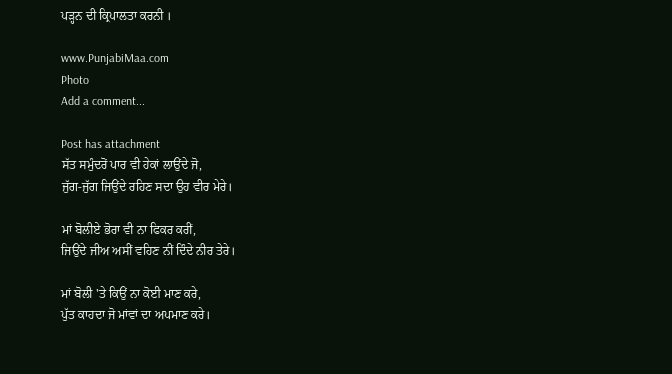ਪੜ੍ਹਨ ਦੀ ਕ੍ਰਿਪਾਲਤਾ ਕਰਨੀ ।

www.PunjabiMaa.com
Photo
Add a comment...

Post has attachment
ਸੱਤ ਸਮੁੰਦਰੋਂ ਪਾਰ ਵੀ ਹੇਕਾਂ ਲਾਉਂਦੇ ਜੋ,
ਜੁੱਗ-ਜੁੱਗ ਜਿਉਂਦੇ ਰਹਿਣ ਸਦਾ ਉਹ ਵੀਰ ਮੇਰੇ।

ਮਾਂ ਬੋਲੀਏ ਭੋਰਾ ਵੀ ਨਾ ਫਿਕਰ ਕਰੀਂ,
ਜਿਉਂਦੇ ਜੀਅ ਅਸੀਂ ਵਹਿਣ ਨੀਂ ਦਿੰਦੇ ਨੀਰ ਤੇਰੇ।

ਮਾਂ ਬੋਲੀ 'ਤੇ ਕਿਉਂ ਨਾ ਕੋਈ ਮਾਣ ਕਰੇ,
ਪੁੱਤ ਕਾਹਦਾ ਜੋ ਮਾਂਵਾਂ ਦਾ ਅਪਮਾਣ ਕਰੇ।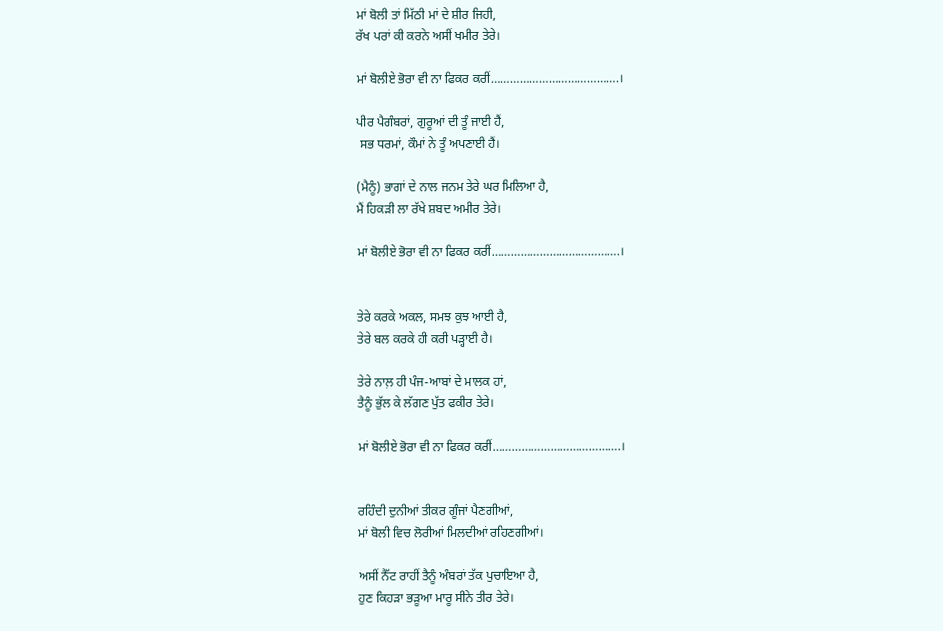ਮਾਂ ਬੋਲੀ ਤਾਂ ਮਿੱਠੀ ਮਾਂ ਦੇ ਸ਼ੀਰ ਜਿਹੀ,
ਰੱਖ ਪਰਾਂ ਕੀ ਕਰਨੇ ਅਸੀਂ ਖਮੀਰ ਤੇਰੇ।

ਮਾਂ ਬੋਲੀਏ ਭੋਰਾ ਵੀ ਨਾ ਫਿਕਰ ਕਰੀਂ………………………………….।

ਪੀਰ ਪੈਗੰਬਰਾਂ, ਗੁਰੂਆਂ ਦੀ ਤੂੰ ਜਾਈ ਹੈਂ,
 ਸਭ ਧਰਮਾਂ, ਕੌਮਾਂ ਨੇ ਤੂੰ ਅਪਣਾਈ ਹੈਂ।

(ਮੈਨੂੰ) ਭਾਗਾਂ ਦੇ ਨਾਲ ਜਨਮ ਤੇਰੇ ਘਰ ਮਿਲਿਆ ਹੈ,
ਮੈਂ ਹਿਕੜੀ ਲਾ ਰੱਖੇ ਸ਼ਬਦ ਅਮੀਰ ਤੇਰੇ।

ਮਾਂ ਬੋਲੀਏ ਭੋਰਾ ਵੀ ਨਾ ਫਿਕਰ ਕਰੀਂ………………………………….।


ਤੇਰੇ ਕਰਕੇ ਅਕਲ, ਸਮਝ ਕੁਝ ਆਈ ਹੈ,
ਤੇਰੇ ਬਲ ਕਰਕੇ ਹੀ ਕਰੀ ਪੜ੍ਹਾਈ ਹੈ।

ਤੇਰੇ ਨਾਲ਼ ਹੀ ਪੰਜ-ਆਬਾਂ ਦੇ ਮਾਲਕ ਹਾਂ,
ਤੈਨੂੰ ਭੁੱਲ ਕੇ ਲੱਗਣ ਪੁੱਤ ਫਕੀਰ ਤੇਰੇ।

ਮਾਂ ਬੋਲੀਏ ਭੋਰਾ ਵੀ ਨਾ ਫਿਕਰ ਕਰੀਂ………………………………….।


ਰਹਿੰਦੀ ਦੁਨੀਆਂ ਤੀਕਰ ਗੂੰਜਾਂ ਪੈਣਗੀਆਂ,
ਮਾਂ ਬੋਲੀ ਵਿਚ ਲੋਰੀਆਂ ਮਿਲਦੀਆਂ ਰਹਿਣਗੀਆਂ।

ਅਸੀਂ ਨੈੱਟ ਰਾਹੀਂ ਤੈਨੂੰ ਅੰਬਰਾਂ ਤੱਕ ਪੁਚਾਇਆ ਹੈ,
ਹੁਣ ਕਿਹੜਾ ਭੜੂਆ ਮਾਰੂ ਸੀਨੇ ਤੀਰ ਤੇਰੇ।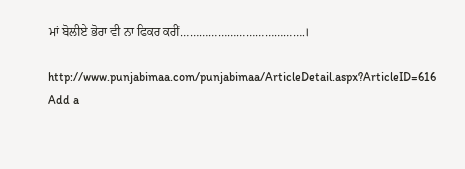ਮਾਂ ਬੋਲੀਏ ਭੋਰਾ ਵੀ ਨਾ ਫਿਕਰ ਕਰੀਂ………………………………….।

http://www.punjabimaa.com/punjabimaa/ArticleDetail.aspx?ArticleID=616
Add a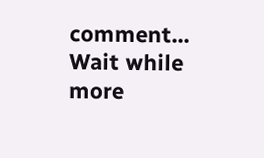comment...
Wait while more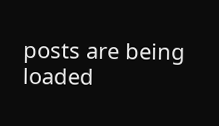posts are being loaded